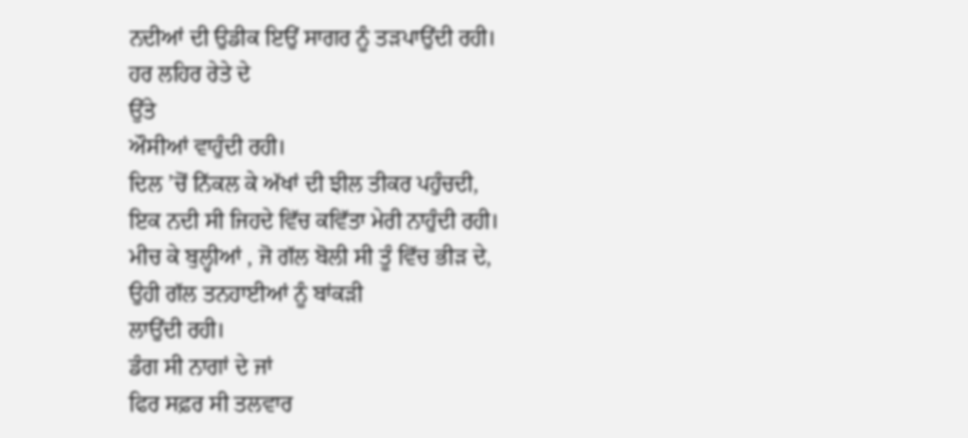ਨਦੀਆਂ ਦੀ ਉਡੀਕ ਇਉਂ ਸਾਗਰ ਨੂੰ ਤੜਪਾਉਂਦੀ ਰਹੀ।
ਹਰ ਲਹਿਰ ਰੇਤੇ ਦੇ
ਉੱਤੇ
ਔਸੀਆਂ ਵਾਹੁੰਦੀ ਰਹੀ।
ਦਿਲ ’ਚੋਂ ਨਿੱਕਲ ਕੇ ਅੱਖਾਂ ਦੀ ਝੀਲ ਤੀਕਰ ਪਹੁੰਚਦੀ,
ਇਕ ਨਦੀ ਸੀ ਜਿਹਦੇ ਵਿੱਚ ਕਵਿੱਤਾ ਮੇਰੀ ਨਾਹੁੰਦੀ ਰਹੀ।
ਮੀਚ ਕੇ ਬੁਲ੍ਹੀਆਂ , ਜੋ ਗੱਲ ਬੋਲੀ ਸੀ ਤੂੰ ਵਿੱਚ ਭੀੜ ਦੇ,
ਉਹੀ ਗੱਲ ਤਨਹਾਈਆਂ ਨੂੰ ਬਾਂਕੜੀ
ਲਾਉਂਦੀ ਰਹੀ।
ਡੰਗ ਸੀ ਨਾਗਾਂ ਦੇ ਜਾਂ
ਫਿਰ ਸਫ਼ਰ ਸੀ ਤਲਵਾਰ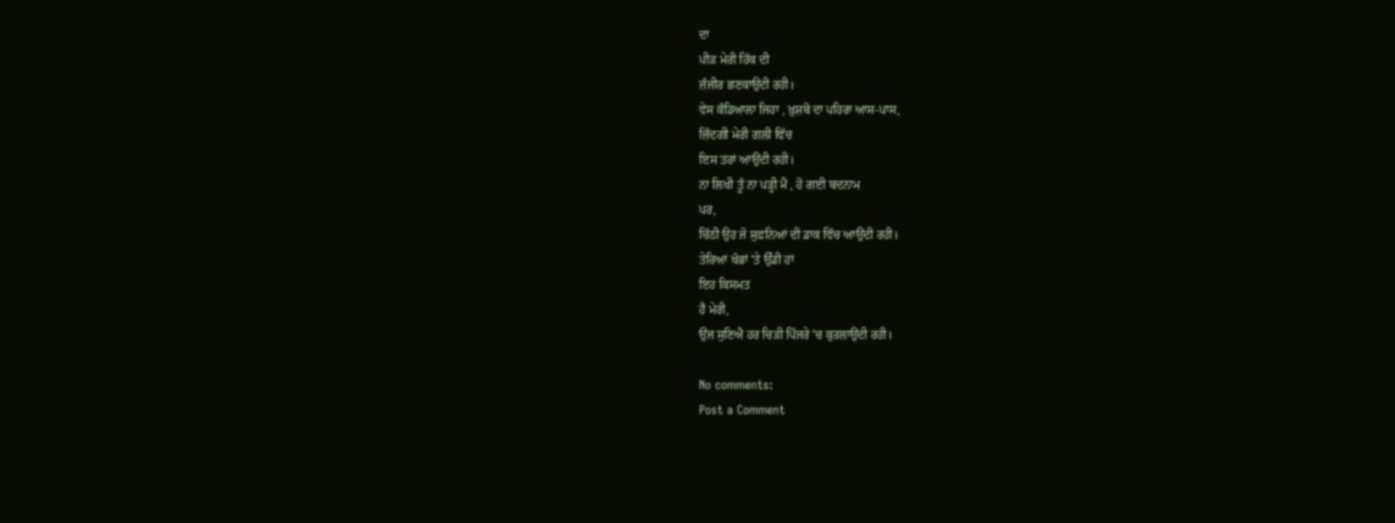ਦਾ
ਪੀੜ ਮੇਰੀ ਹਿੱਕ ਦੀ
ਜ਼ੰਜੀਰ ਛਣਕਾਉਂਦੀ ਰਹੀ।
ਵੇਸ ਕੰਡਿਆਲਾ ਜਿਹਾ , ਖ਼ੁਸ਼ਬੋ ਦਾ ਪਹਿਰਾ ਆਸ-ਪਾਸ,
ਜ਼ਿੰਦਗੀ ਮੇਰੀ ਗਲੀ ਵਿੱਚ
ਇਸ ਤਰਾਂ ਆਉਂਦੀ ਰਹੀ।
ਨਾ ਲਿਖੀ ਤੂੰ ਨਾ ਪੜ੍ਹੀ ਮੈਂ , ਹੋ ਗਈ ਬਦਨਾਮ
ਪਰ,
ਚਿੱਠੀ ਉਹ ਜੋ ਸੁਫ਼ਨਿਆਂ ਦੀ ਡਾਕ ਵਿੱਚ ਆਉਂਦੀ ਰਹੀ।
ਤੇਰਿਆਂ ਖੰਭਾਂ 'ਤੇ ਉੱਡੀ ਹਾਂ
ਇਹ ਕਿਸਮਤ
ਹੈ ਮੇਰੀ,
ਉਂਜ ਸੁਣਿਐ ਹਰ ਚਿੜੀ ਪਿੰਜਰੇ ’ਚ ਕੁਰਲਾਉਂਦੀ ਰਹੀ।

No comments:
Post a Comment